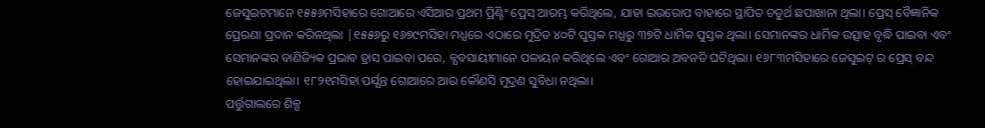ଜେସୁଇଟମାନେ ୧୫୫୬ମସିହାରେ ଗୋଆରେ ଏସିଆର ପ୍ରଥମ ପ୍ରିଣ୍ଟିଂ ପ୍ରେସ୍ ଆରମ୍ଭ କରିଥିଲେ, ଯାହା ଇଉରୋପ ବାହାରେ ସ୍ଥାପିତ ଚତୁର୍ଥ ଛପାଖାନା ଥିଲା। ପ୍ରେସ୍ ବୈଜ୍ଞାନିକ ପ୍ରେରଣା ପ୍ରଦାନ କରିନଥିଲା |୧୫୫୬ରୁ ୧୬୭୯ମସିହା ମଧ୍ଯରେ ଏଠାରେ ମୁଦ୍ରିତ ୪୦ଟି ପୁସ୍ତକ ମଧ୍ଯରୁ ୩୭ଟି ଧାର୍ମିକ ପୁସ୍ତକ ଥିଲା। ସେମାନଙ୍କର ଧାର୍ମିକ ଉତ୍ସାହ ବୃଦ୍ଧି ପାଇବା ଏବଂ ସେମାନଙ୍କର ବାଣିଜ୍ୟିକ ପ୍ରଭାବ ହ୍ରାସ ପାଇବା ପରେ, ବ୍ଯବସାୟୀମାନେ ପଳାୟନ କରିଥିଲେ ଏବଂ ଗୋଆର ଅବନତି ଘଟିଥିଲା। ୧୬୮୩ମସିହାରେ ଜେସୁଇଟ୍ ର ପ୍ରେସ୍ ବନ୍ଦ ହୋଇଯାଇଥିଲା। ୧୮୨୧ମସିହା ପର୍ଯ୍ଯନ୍ତ ଗୋଆରେ ଆଉ କୌଣସି ମୁଦ୍ରଣ ସୁବିଧା ନଥିଲା।
ପର୍ତ୍ତୁଗାଲରେ ଶିଳ୍ପ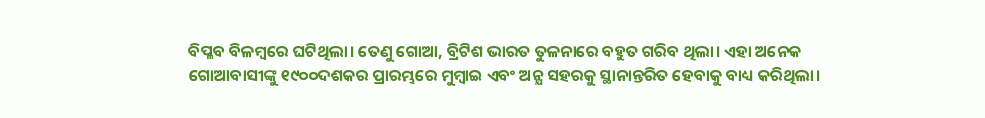ବିପ୍ଳବ ବିଳମ୍ବରେ ଘଟିଥିଲା। ତେଣୁ ଗୋଆ, ବ୍ରିଟିଶ ଭାରତ ତୁଳନାରେ ବହୁତ ଗରିବ ଥିଲା। ଏହା ଅନେକ ଗୋଆବାସୀଙ୍କୁ ୧୯୦୦ଦଶକର ପ୍ରାରମ୍ଭରେ ମୁମ୍ବାଇ ଏବଂ ଅନ୍ଯ ସହରକୁ ସ୍ଥାନାନ୍ତରିତ ହେବାକୁ ବାଧ୍ୟ କରିଥିଲା।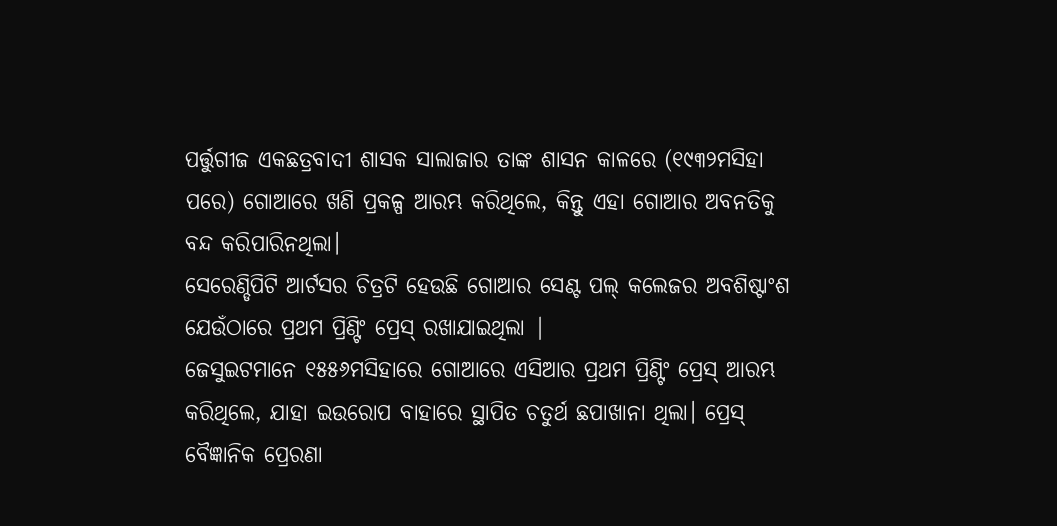ପର୍ତ୍ତୁଗୀଜ ଏକଛତ୍ରବାଦୀ ଶାସକ ସାଲାଜାର ତାଙ୍କ ଶାସନ କାଳରେ (୧୯୩୨ମସିହା ପରେ) ଗୋଆରେ ଖଣି ପ୍ରକଳ୍ପ ଆରମ୍ଭ କରିଥିଲେ, କିନ୍ତୁ ଏହା ଗୋଆର ଅବନତିକୁ ବନ୍ଦ କରିପାରିନଥିଲା।
ସେରେଣ୍ଡିପିଟି ଆର୍ଟସର ଚିତ୍ରଟି ହେଉଛି ଗୋଆର ସେଣ୍ଟ ପଲ୍ କଲେଜର ଅବଶିଷ୍ଟାଂଶ ଯେଉଁଠାରେ ପ୍ରଥମ ପ୍ରିଣ୍ଟିଂ ପ୍ରେସ୍ ରଖାଯାଇଥିଲା |
ଜେସୁଇଟମାନେ ୧୫୫୬ମସିହାରେ ଗୋଆରେ ଏସିଆର ପ୍ରଥମ ପ୍ରିଣ୍ଟିଂ ପ୍ରେସ୍ ଆରମ୍ଭ କରିଥିଲେ, ଯାହା ଇଉରୋପ ବାହାରେ ସ୍ଥାପିତ ଚତୁର୍ଥ ଛପାଖାନା ଥିଲା। ପ୍ରେସ୍ ବୈଜ୍ଞାନିକ ପ୍ରେରଣା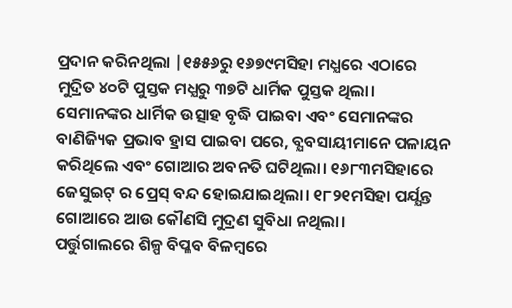ପ୍ରଦାନ କରିନଥିଲା |୧୫୫୬ରୁ ୧୬୭୯ମସିହା ମଧ୍ଯରେ ଏଠାରେ ମୁଦ୍ରିତ ୪୦ଟି ପୁସ୍ତକ ମଧ୍ଯରୁ ୩୭ଟି ଧାର୍ମିକ ପୁସ୍ତକ ଥିଲା। ସେମାନଙ୍କର ଧାର୍ମିକ ଉତ୍ସାହ ବୃଦ୍ଧି ପାଇବା ଏବଂ ସେମାନଙ୍କର ବାଣିଜ୍ୟିକ ପ୍ରଭାବ ହ୍ରାସ ପାଇବା ପରେ, ବ୍ଯବସାୟୀମାନେ ପଳାୟନ କରିଥିଲେ ଏବଂ ଗୋଆର ଅବନତି ଘଟିଥିଲା। ୧୬୮୩ମସିହାରେ ଜେସୁଇଟ୍ ର ପ୍ରେସ୍ ବନ୍ଦ ହୋଇଯାଇଥିଲା। ୧୮୨୧ମସିହା ପର୍ଯ୍ଯନ୍ତ ଗୋଆରେ ଆଉ କୌଣସି ମୁଦ୍ରଣ ସୁବିଧା ନଥିଲା।
ପର୍ତ୍ତୁଗାଲରେ ଶିଳ୍ପ ବିପ୍ଳବ ବିଳମ୍ବରେ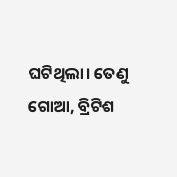ଘଟିଥିଲା। ତେଣୁ ଗୋଆ, ବ୍ରିଟିଶ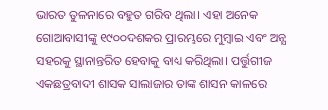ଭାରତ ତୁଳନାରେ ବହୁତ ଗରିବ ଥିଲା। ଏହା ଅନେକ ଗୋଆବାସୀଙ୍କୁ ୧୯୦୦ଦଶକର ପ୍ରାରମ୍ଭରେ ମୁମ୍ବାଇ ଏବଂ ଅନ୍ଯ ସହରକୁ ସ୍ଥାନାନ୍ତରିତ ହେବାକୁ ବାଧ୍ୟ କରିଥିଲା। ପର୍ତ୍ତୁଗୀଜ ଏକଛତ୍ରବାଦୀ ଶାସକ ସାଲାଜାର ତାଙ୍କ ଶାସନ କାଳରେ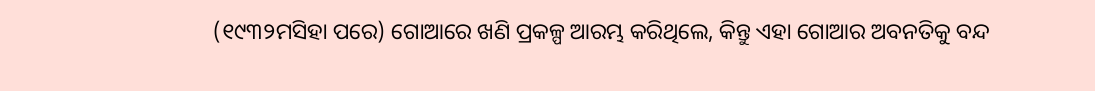(୧୯୩୨ମସିହା ପରେ) ଗୋଆରେ ଖଣି ପ୍ରକଳ୍ପ ଆରମ୍ଭ କରିଥିଲେ, କିନ୍ତୁ ଏହା ଗୋଆର ଅବନତିକୁ ବନ୍ଦ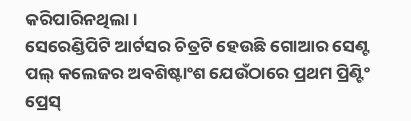କରିପାରିନଥିଲା।
ସେରେଣ୍ଡିପିଟି ଆର୍ଟସର ଚିତ୍ରଟି ହେଉଛି ଗୋଆର ସେଣ୍ଟ ପଲ୍ କଲେଜର ଅବଶିଷ୍ଟାଂଶ ଯେଉଁଠାରେ ପ୍ରଥମ ପ୍ରିଣ୍ଟିଂ ପ୍ରେସ୍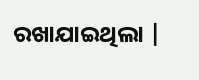ରଖାଯାଇଥିଲା |